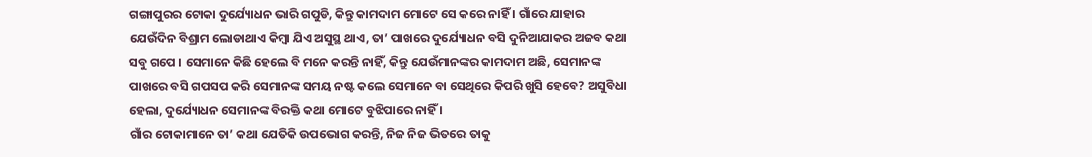ଗଙ୍ଗାପୁରର ଟୋକା ଦୁର୍ଯ୍ୟୋଧନ ଭାରି ଗପୁଡି, କିନ୍ତୁ କାମଦାମ ମୋଟେ ସେ କରେ ନାହିଁ । ଗାଁରେ ଯାହାର ଯେଉଁଦିନ ବିଶ୍ରାମ ଲୋଡାଥାଏ କିମ୍ବା ଯିଏ ଅସୁସ୍ଥ ଥାଏ, ତା’ ପାଖରେ ଦୁର୍ଯ୍ୟୋଧନ ବସି ଦୁନିଆଯାକର ଅଜବ କଥା ସବୁ ଗପେ । ସେମାନେ କିଛି ହେଲେ ବି ମନେ କରନ୍ତି ନାହିଁ, କିନ୍ତୁ ଯେଉଁମାନଙ୍କର କାମଦାମ ଅଛି, ସେମାନଙ୍କ ପାଖରେ ବସି ଗପସପ କରି ସେମାନଙ୍କ ସମୟ ନଷ୍ଟ କଲେ ସେମାନେ ବା ସେଥିରେ କିପରି ଖୁସି ହେବେ? ଅସୁବିଧା ହେଲା, ଦୁର୍ଯ୍ୟୋଧନ ସେମାନଙ୍କ ବିରକ୍ତି କଥା ମୋଟେ ବୁଝିପାରେ ନାହିଁ ।
ଗାଁର ଟୋକାମାନେ ତା’ କଥା ଯେତିକି ଉପଭୋଗ କରନ୍ତି, ନିଜ ନିଜ ଭିତରେ ତାକୁ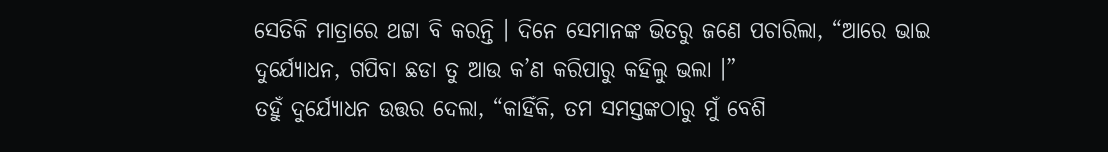ସେତିକି ମାତ୍ରାରେ ଥଟ୍ଟା ବି କରନ୍ତି । ଦିନେ ସେମାନଙ୍କ ଭିତରୁ ଜଣେ ପଚାରିଲା, “ଆରେ ଭାଇ ଦୁର୍ଯ୍ୟୋଧନ, ଗପିବା ଛଡା ତୁ ଆଉ କ’ଣ କରିପାରୁ କହିଲୁ ଭଲା ।”
ତହୁଁ ଦୁର୍ଯ୍ୟୋଧନ ଉତ୍ତର ଦେଲା, “କାହିଁକି, ତମ ସମସ୍ତଙ୍କଠାରୁ ମୁଁ ବେଶି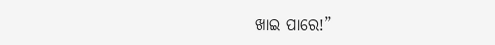ଖାଇ ପାରେ!”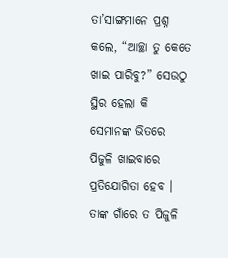ତା’ସାଙ୍ଗମାନେ ପ୍ରଶ୍ନ କଲେ, “ଆଚ୍ଛା ତୁ କେତେ ଖାଇ ପାରିବୁ?” ସେଉଠୁ ସ୍ଥିର ହେଲା କି ସେମାନଙ୍କ ଭିତରେ ପିଜୁଳି ଖାଇବାରେ ପ୍ରତିଯୋଗିତା ହେବ । ତାଙ୍କ ଗାଁରେ ତ ପିଜୁଳି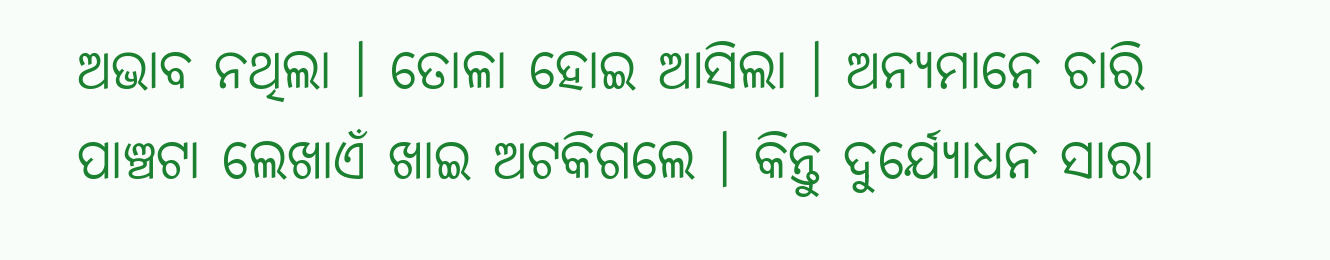ଅଭାବ ନଥିଲା । ତୋଳା ହୋଇ ଆସିଲା । ଅନ୍ୟମାନେ ଚାରି ପାଞ୍ଚଟା ଲେଖାଏଁ ଖାଇ ଅଟକିଗଲେ । କିନ୍ତୁ ଦୁର୍ଯ୍ୟୋଧନ ସାରା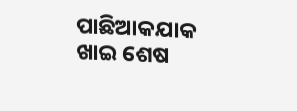ପାଛିଆକଯାକ ଖାଇ ଶେଷ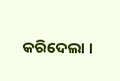କରିଦେଲା ।